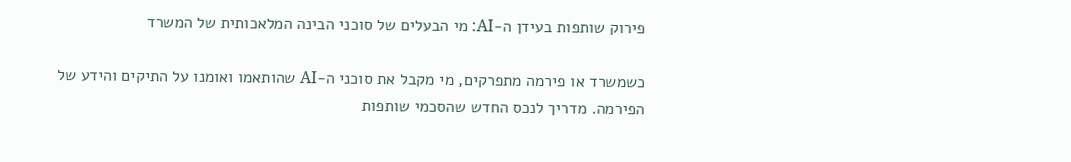פירוק שותפות בעידן ה-AI: מי הבעלים של סוכני הבינה המלאכותית של המשרד

כשמשרד או פירמה מתפרקים, מי מקבל את סוכני ה-AI שהותאמו ואומנו על התיקים והידע של הפירמה. מדריך לנכס החדש שהסכמי שותפות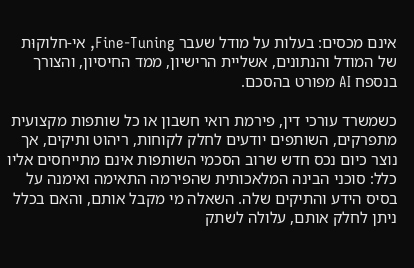אינם מכסים: בעלות על מודל שעבר Fine-Tuning, אי-חלוקוּת של המודל והנתונים, אשליית הרישיון, ממד החיסיון, והצורך בנספח AI מפורט בהסכם.

כשמשרד עורכי דין, פירמת רואי חשבון או כל שותפות מקצועית מתפרקים, השותפים יודעים לחלק לקוחות, ריהוט ותיקים, אך נוצר כיום נכס חדש שרוב הסכמי השותפות אינם מתייחסים אליו כלל: סוכני הבינה המלאכותית שהפירמה התאימה ואימנה על בסיס הידע והתיקים שלה. השאלה מי מקבל אותם, והאם בכלל ניתן לחלק אותם, עלולה לשתק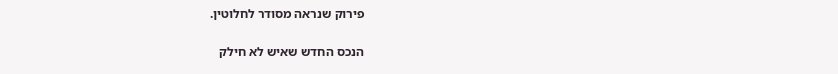פירוק שנראה מסודר לחלוטין.

הנכס החדש שאיש לא חילק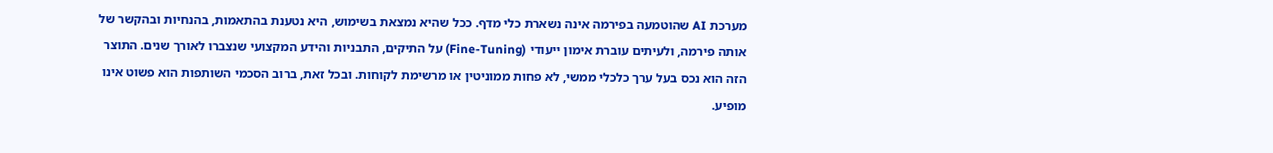מערכת AI שהוטמעה בפירמה אינה נשארת כלי מדף. ככל שהיא נמצאת בשימוש, היא נטענת בהתאמות, בהנחיות ובהקשר של אותה פירמה, ולעיתים עוברת אימון ייעודי (Fine-Tuning) על התיקים, התבניות והידע המקצועי שנצברו לאורך שנים. התוצר הזה הוא נכס בעל ערך כלכלי ממשי, לא פחות ממוניטין או מרשימת לקוחות. ובכל זאת, ברוב הסכמי השותפות הוא פשוט אינו מופיע.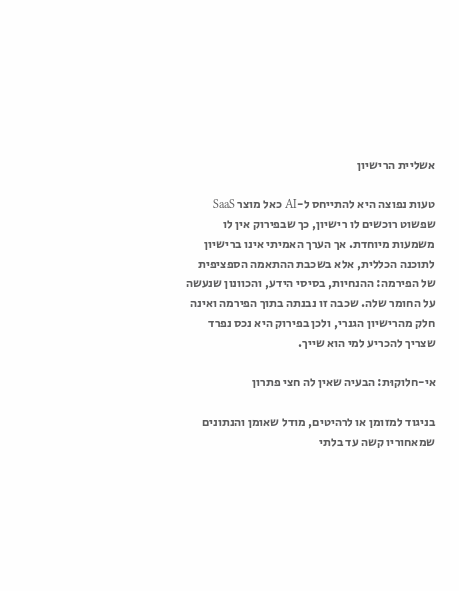אשליית הרישיון

טעות נפוצה היא להתייחס ל-AI כאל מוצר SaaS שפשוט רוכשים לו רישיון, כך שבפירוק אין לו משמעות מיוחדת. אך הערך האמיתי אינו ברישיון לתוכנה הכללית, אלא בשכבת ההתאמה הספציפית של הפירמה: ההנחיות, בסיסי הידע, והכוונון שנעשה על החומר שלה. שכבה זו נבנתה בתוך הפירמה ואינה חלק מהרישיון הגנרי, ולכן בפירוק היא נכס נפרד שצריך להכריע למי הוא שייך.

אי-חלוקוּת: הבעיה שאין לה חצי פתרון

בניגוד למזומן או לרהיטים, מודל שאומן והנתונים שמאחוריו קשה עד בלתי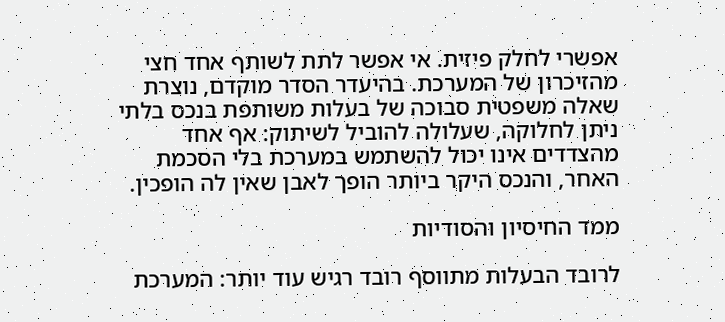אפשרי לחלק פיזית. אי אפשר לתת לשותף אחד חצי מהזיכרון של המערכת. בהיעדר הסדר מוקדם, נוצרת שאלה משפטית סבוכה של בעלות משותפת בנכס בלתי ניתן לחלוקה, שעלולה להוביל לשיתוק: אף אחד מהצדדים אינו יכול להשתמש במערכת בלי הסכמת האחר, והנכס היקר ביותר הופך לאבן שאין לה הופכין.

ממד החיסיון והסודיות

לרובד הבעלות מתווסף רובד רגיש עוד יותר: המערכת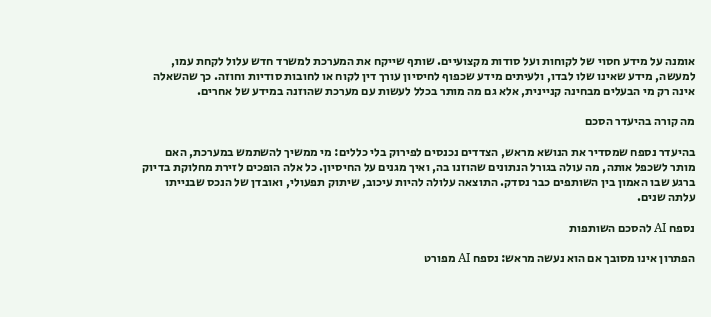אומנה על מידע חסוי של לקוחות ועל סודות מקצועיים. שותף שייקח את המערכת למשרד חדש עלול לקחת עמו, למעשה, מידע שאינו שלו לבדו, ולעיתים מידע שכפוף לחיסיון עורך דין לקוח או לחובות סודיות וחוזה. כך שהשאלה אינה רק מי הבעלים מבחינה קניינית, אלא גם מה מותר בכלל לעשות עם מערכת שהוזנה במידע של אחרים.

מה קורה בהיעדר הסכם

בהיעדר נספח שמסדיר את הנושא מראש, הצדדים נכנסים לפירוק בלי כללים: מי ממשיך להשתמש במערכת, האם מותר לשכפל אותה, מה עולה בגורל הנתונים שהוזנו בה, ואיך מגנים על החיסיון. כל אלה הופכים לזירת מחלוקת בדיוק ברגע שבו האמון בין השותפים כבר נסדק. התוצאה עלולה להיות עיכוב, שיתוק תפעולי, ואובדן של הנכס שבנייתו עלתה שנים.

נספח AI להסכם השותפות

הפתרון אינו מסובך אם הוא נעשה מראש: נספח AI מפורט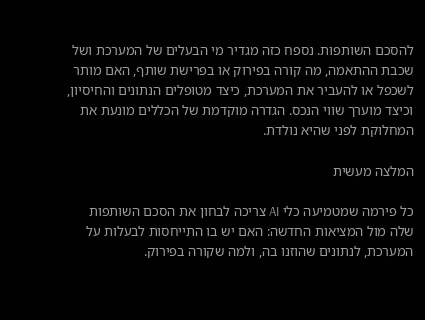להסכם השותפות. נספח כזה מגדיר מי הבעלים של המערכת ושל שכבת ההתאמה, מה קורה בפירוק או בפרישת שותף, האם מותר לשכפל או להעביר את המערכת, כיצד מטופלים הנתונים והחיסיון, וכיצד מוערך שווי הנכס. הגדרה מוקדמת של הכללים מונעת את המחלוקת לפני שהיא נולדת.

המלצה מעשית

כל פירמה שמטמיעה כלי AI צריכה לבחון את הסכם השותפות שלה מול המציאות החדשה: האם יש בו התייחסות לבעלות על המערכת, לנתונים שהוזנו בה, ולמה שקורה בפירוק.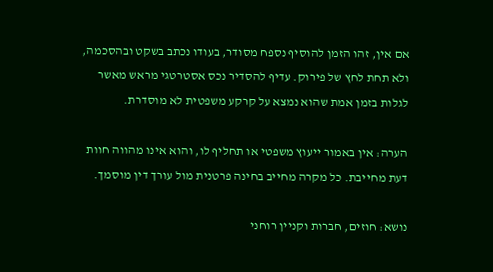אם אין, זהו הזמן להוסיף נספח מסודר, בעודו נכתב בשקט ובהסכמה, ולא תחת לחץ של פירוק. עדיף להסדיר נכס אסטרטגי מראש מאשר לגלות בזמן אמת שהוא נמצא על קרקע משפטית לא מוסדרת.

הערה: אין באמור ייעוץ משפטי או תחליף לו, והוא אינו מהווה חוות דעת מחייבת. כל מקרה מחייב בחינה פרטנית מול עורך דין מוסמך.

נושא: חוזים, חברות וקניין רוחני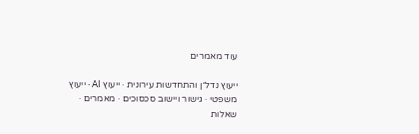עוד מאמרים

ייעוץ נדל״ן והתחדשות עירונית · ייעוץ AI · ייעוץ משפטי · גישור ויישוב סכסוכים · מאמרים · שאלות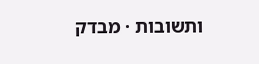ותשובות · מבדק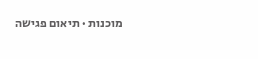מוכנות · תיאום פגישה